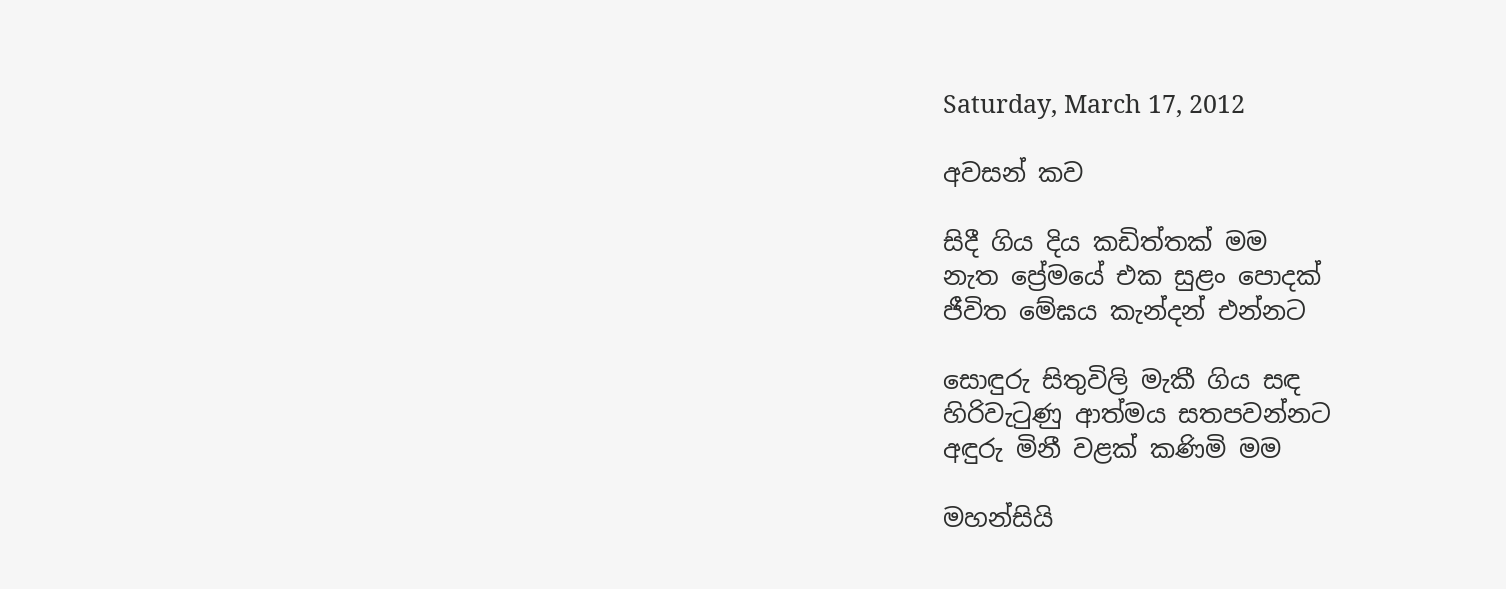Saturday, March 17, 2012

අවසන් කව

සිදී ගිය දිය කඩිත්තක් මම
නැත ප්‍රේමයේ එක සුළං පොදක්
ජීවිත මේඝය කැන්දන් එන්නට

සොඳුරු සිතුවිලි මැකී ගිය සඳ
හිරිවැටුණු ආත්මය සතපවන්නට
අඳුරු මිනී වළක් කණිමි මම

මහන්සියි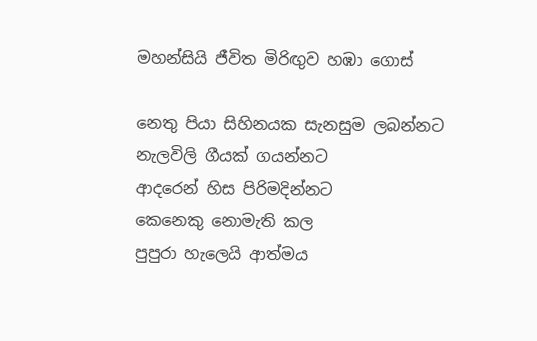මහන්සියි ජීවිත මිරිඟුව හඹා ගොස්

නෙතු පියා සිහිනයක සැනසුම ලබන්නට
නැලවිලි ගීයක් ගයන්නට
ආදරෙන් හිස පිරිමදින්නට
කෙනෙකු නොමැති කල
පුපුරා හැලෙයි ආත්මය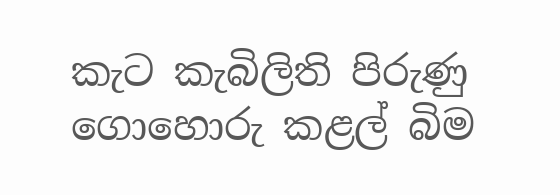කැට කැබිලිති පිරුණු ගොහොරු කළල් බිම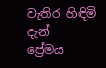වැතිර හිඳිමි දැන්
ප්‍රේමය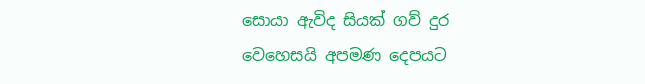සොයා ඇවිද සියක් ගව් දුර
වෙහෙසයි අපමණ දෙපයට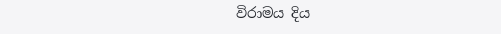විරාමය දිය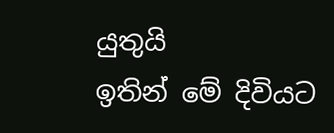යුතුයි
ඉතින් මේ දිවියට